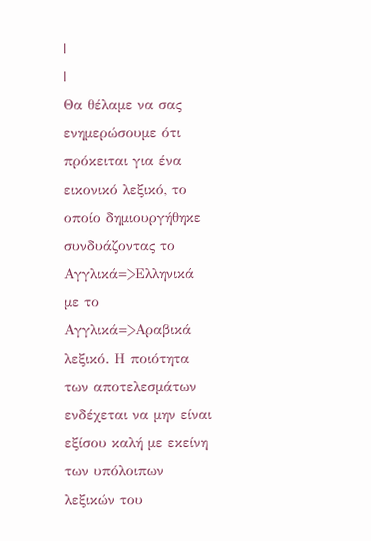|
|
Θα θέλαμε να σας ενημερώσουμε ότι πρόκειται για ένα εικονικό λεξικό, το οποίο δημιουργήθηκε συνδυάζοντας το Αγγλικά=>Ελληνικά με το Αγγλικά=>Αραβικά λεξικό. Η ποιότητα των αποτελεσμάτων ενδέχεται να μην είναι εξίσου καλή με εκείνη των υπόλοιπων λεξικών του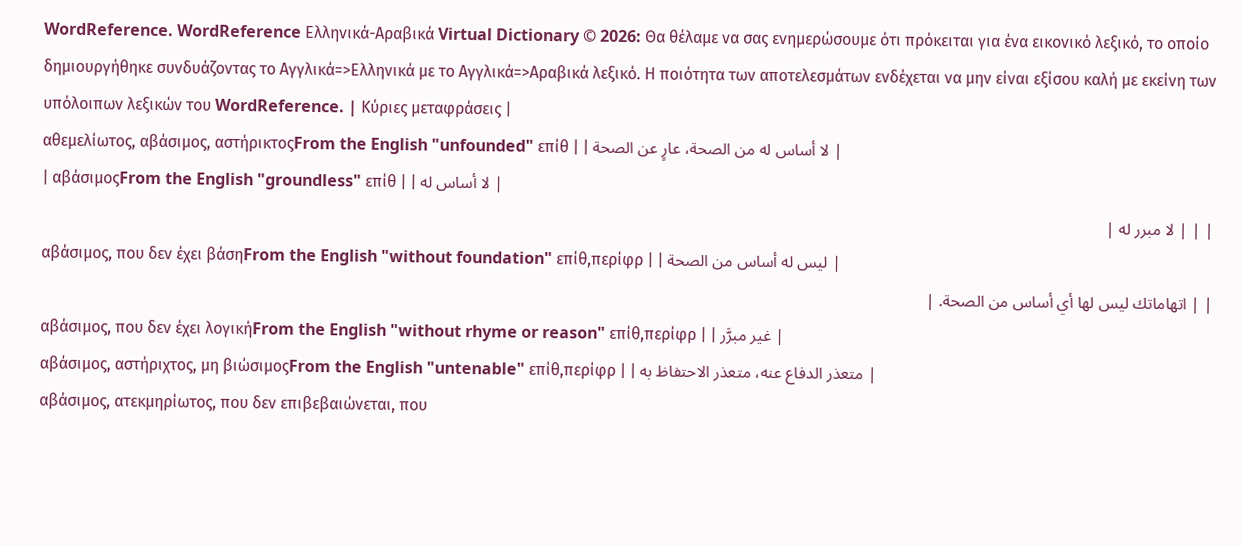WordReference. WordReference Ελληνικά-Αραβικά Virtual Dictionary © 2026: Θα θέλαμε να σας ενημερώσουμε ότι πρόκειται για ένα εικονικό λεξικό, το οποίο δημιουργήθηκε συνδυάζοντας το Αγγλικά=>Ελληνικά με το Αγγλικά=>Αραβικά λεξικό. Η ποιότητα των αποτελεσμάτων ενδέχεται να μην είναι εξίσου καλή με εκείνη των υπόλοιπων λεξικών του WordReference. | Κύριες μεταφράσεις |
αθεμελίωτος, αβάσιμος, αστήρικτοςFrom the English "unfounded" επίθ | | لا أساس له من الصحة، عارٍ عن الصحة |
| αβάσιμοςFrom the English "groundless" επίθ | | لا أساس له |
| | | لا مبرر له |
αβάσιμος, που δεν έχει βάσηFrom the English "without foundation" επίθ,περίφρ | | ليس له أساس من الصحة |
| | اتهاماتك ليس لها أي أساس من الصحة. |
αβάσιμος, που δεν έχει λογικήFrom the English "without rhyme or reason" επίθ,περίφρ | | غير مبرَّر |
αβάσιμος, αστήριχτος, μη βιώσιμοςFrom the English "untenable" επίθ,περίφρ | | متعذر الدفاع عنه، متعذر الاحتفاظ به |
αβάσιμος, ατεκμηρίωτος, που δεν επιβεβαιώνεται, που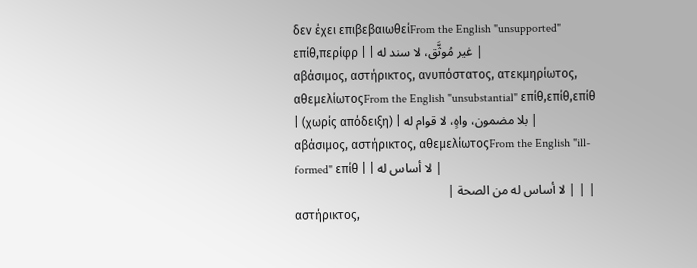δεν έχει επιβεβαιωθείFrom the English "unsupported" επίθ,περίφρ | | غير مُوثَّق، لا سند له |
αβάσιμος, αστήρικτος, ανυπόστατος, ατεκμηρίωτος, αθεμελίωτοςFrom the English "unsubstantial" επίθ,επίθ,επίθ | (χωρίς απόδειξη) | بلا مضمون، واهٍ، لا قوام له |
αβάσιμος, αστήρικτος, αθεμελίωτοςFrom the English "ill-formed" επίθ | | لا أساس له |
| | | لا أساس له من الصحة |
αστήρικτος,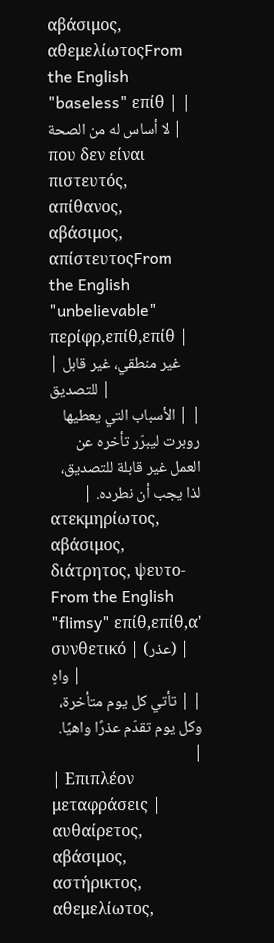αβάσιμος, αθεμελίωτοςFrom the English "baseless" επίθ | | لا أساس له من الصحة |
που δεν είναι πιστευτός, απίθανος, αβάσιμος, απίστευτοςFrom the English "unbelievable" περίφρ,επίθ,επίθ | | غير منطقي، غير قابل للتصديق |
| | الأسباب التي يعطيها روبرت ليبرّر تأخره عن العمل غير قابلة للتصديق، لذا يجب أن نطرده. |
ατεκμηρίωτος, αβάσιμος, διάτρητος, ψευτο-From the English "flimsy" επίθ,επίθ,α' συνθετικό | (عذر) | واهٍ |
| | تأتي كل يوم متأخرة، وكل يوم تقدّم عذرًا واهيًا. |
| Επιπλέον μεταφράσεις |
αυθαίρετος, αβάσιμος, αστήρικτος, αθεμελίωτος,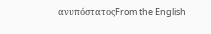ανυπόστατοςFrom the English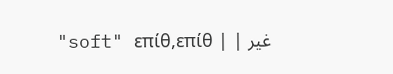"soft" επίθ,επίθ | | غير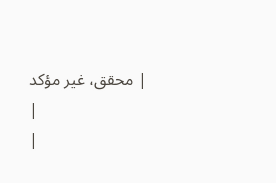محقق، غير مؤكد |
|
|